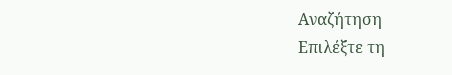Αναζήτηση
Επιλέξτε τη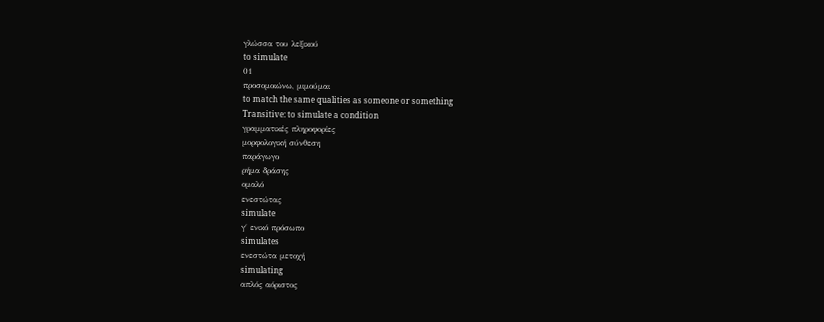γλώσσα του λεξικού
to simulate
01
προσομοιώνω, μιμούμαι
to match the same qualities as someone or something
Transitive: to simulate a condition
γραμματικές πληροφορίες
μορφολογική σύνθεση
παράγωγο
ρήμα δράσης
ομαλό
ενεστώτας
simulate
γ΄ ενικό πρόσωπο
simulates
ενεστώτα μετοχή
simulating
απλός αόριστος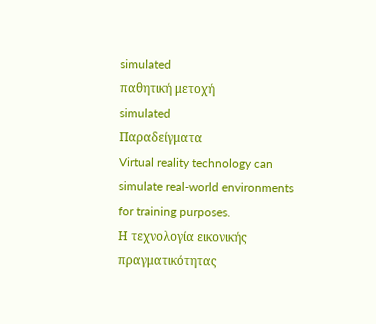simulated
παθητική μετοχή
simulated
Παραδείγματα
Virtual reality technology can simulate real-world environments for training purposes.
Η τεχνολογία εικονικής πραγματικότητας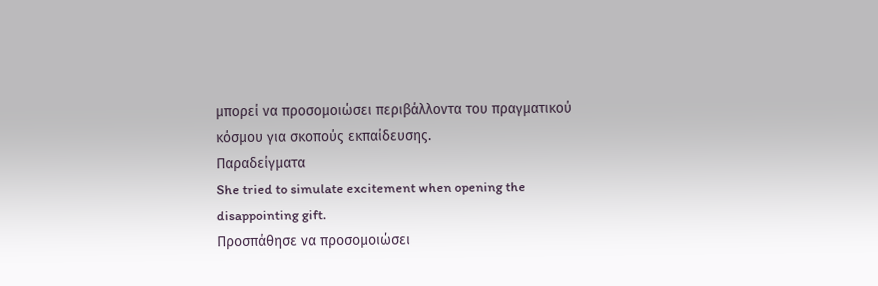μπορεί να προσομοιώσει περιβάλλοντα του πραγματικού κόσμου για σκοπούς εκπαίδευσης.
Παραδείγματα
She tried to simulate excitement when opening the disappointing gift.
Προσπάθησε να προσομοιώσει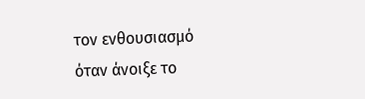τον ενθουσιασμό όταν άνοιξε το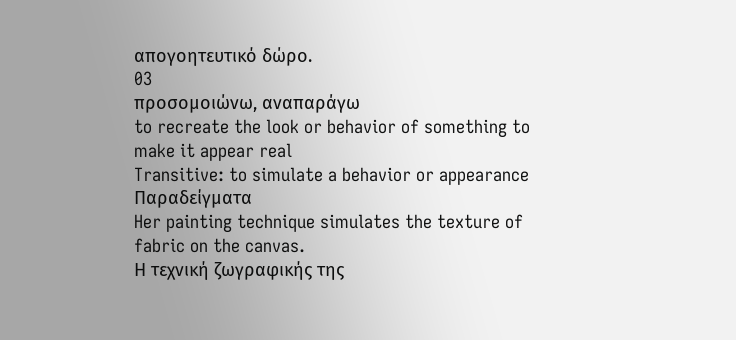απογοητευτικό δώρο.
03
προσομοιώνω, αναπαράγω
to recreate the look or behavior of something to make it appear real
Transitive: to simulate a behavior or appearance
Παραδείγματα
Her painting technique simulates the texture of fabric on the canvas.
Η τεχνική ζωγραφικής της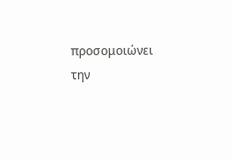προσομοιώνει την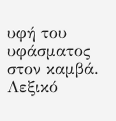υφή του υφάσματος στον καμβά.
Λεξικό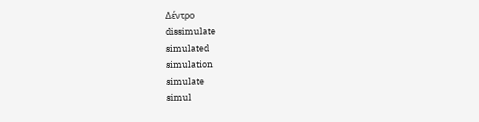Δέντρο
dissimulate
simulated
simulation
simulate
simul